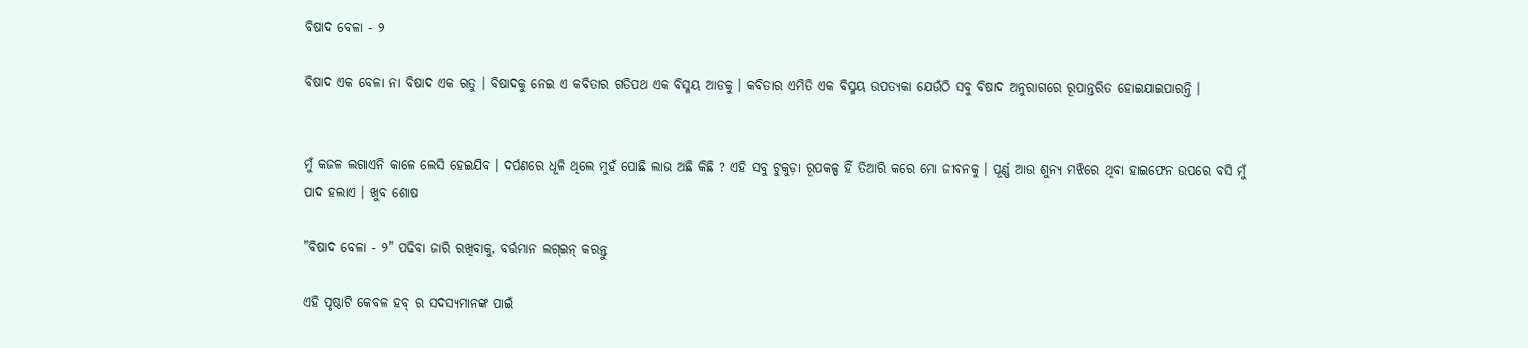ବିଷାଦ ବେଳା - ୨

ବିଷାଦ ଏକ ବେଳା ନା ବିଷାଦ ଏକ ଋତୁ । ବିଷାଦକୁ ନେଇ ଏ କବିତାର ଗତିପଥ ଏକ ବିସ୍ମୟ ଆଡକୁ । କବିତାର ଏମିତି ଏକ ବିସ୍ମୟ ଉପତ୍ୟକା ଯେଉଁଠି ସବୁ ବିଷାଦ ଅନୁରାଗରେ ରୂପାନ୍ତରିତ ହୋଇଯାଇପାରନ୍ତି ।


ମୁଁ କଜଳ ଲଗାଏନି କାଳେ ଲେସି ହେଇଯିବ । ଦର୍ପଣରେ ଧୂଳି ଥିଲେ ମୁହଁ ପୋଛି ଲାଭ ଅଛି କିଛି ? ଏହି ସବୁ ଟୁକୁଡ଼ା ରୂପକଳ୍ପ ହିଁ ତିଆରି କରେ ମୋ ଜୀବନକୁ । ପୂର୍ଣ୍ଣ ଆଉ ଶୁନ୍ୟ ମଝିରେ ଥିବା ହାଇଫେନ ଉପରେ ବସି ମୁଁ ପାଦ ହଲାଏ । ଖୁବ ଶୋଷ

"ବିଷାଦ ବେଳା - ୨" ପଢିବା ଜାରି ରଖିବାକୁ, ବର୍ତ୍ତମାନ ଲଗ୍ଇନ୍ କରନ୍ତୁ

ଏହି ପୃଷ୍ଠାଟି କେବଳ ହବ୍ ର ସଦସ୍ୟମାନଙ୍କ ପାଇଁ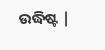ଉଦ୍ଧିଷ୍ଟ |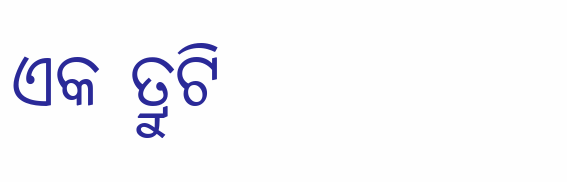ଏକ ତ୍ରୁଟି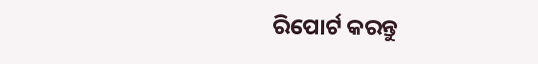ରିପୋର୍ଟ କରନ୍ତୁ